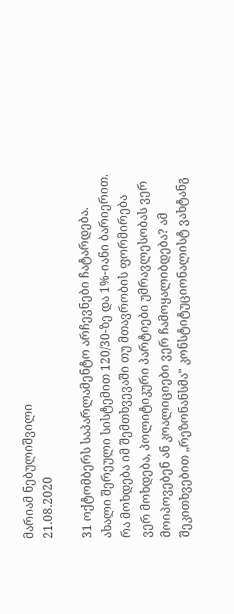მარიამ ნებულიშვილი
21.08.2020

31 ოქტომბერს საპარლამენტო არჩევნები ჩატარდება. ახალი შერეული სისტემით 120/30-ზე და 1%-იანი ბარიერით. რა მოხდება იმ შემთხვევაში თუ მთავრობის ფორმირება ვერ მოხდება, პოლიტიკური პარტიები უმრავლესობას ვერ მოიპოვებენ ან კოალიციები ვერ ჩამოყალიბდება? ამ შეკითხვებით „რეზონანსმა" კონსტიტუციონალისტ ვახტანგ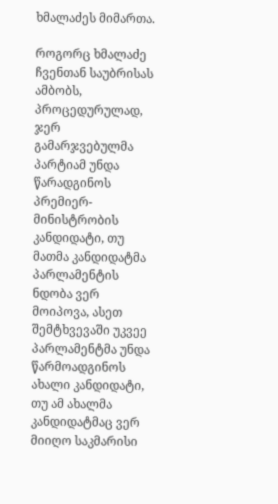ხმალაძეს მიმართა.

როგორც ხმალაძე ჩვენთან საუბრისას ამბობს, პროცედურულად, ჯერ გამარჯვებულმა პარტიამ უნდა წარადგინოს პრემიერ-მინისტრობის კანდიდატი, თუ მათმა კანდიდატმა პარლამენტის ნდობა ვერ მოიპოვა, ასეთ შემტხვევაში უკვეე პარლამენტმა უნდა წარმოადგინოს ახალი კანდიდატი, თუ ამ ახალმა კანდიდატმაც ვერ მიიღო საკმარისი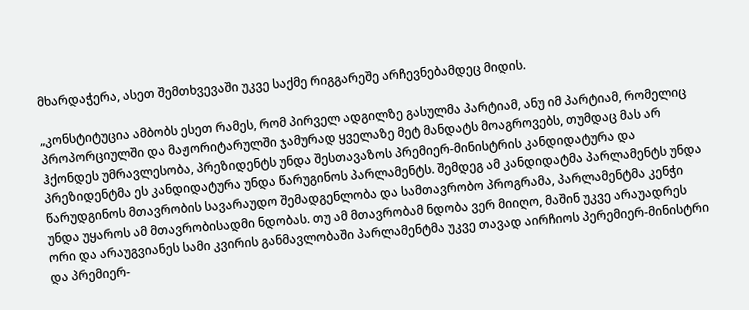მხარდაჭერა, ასეთ შემთხვევაში უკვე საქმე რიგგარეშე არჩევნებამდეც მიდის.

„კონსტიტუცია ამბობს ესეთ რამეს, რომ პირველ ადგილზე გასულმა პარტიამ, ანუ იმ პარტიამ, რომელიც პროპორციულში და მაჟორიტარულში ჯამურად ყველაზე მეტ მანდატს მოაგროვებს, თუმდაც მას არ ჰქონდეს უმრავლესობა, პრეზიდენტს უნდა შესთავაზოს პრემიერ-მინისტრის კანდიდატურა და პრეზიდენტმა ეს კანდიდატურა უნდა წარუგინოს პარლამენტს. შემდეგ ამ კანდიდატმა პარლამენტს უნდა წარუდგინოს მთავრობის სავარაუდო შემადგენლობა და სამთავრობო პროგრამა, პარლამენტმა კენჭი უნდა უყაროს ამ მთავრობისადმი ნდობას. თუ ამ მთავრობამ ნდობა ვერ მიიღო, მაშინ უკვე არაუადრეს ორი და არაუგვიანეს სამი კვირის განმავლობაში პარლამენტმა უკვე თავად აირჩიოს პერემიერ-მინისტრი და პრემიერ-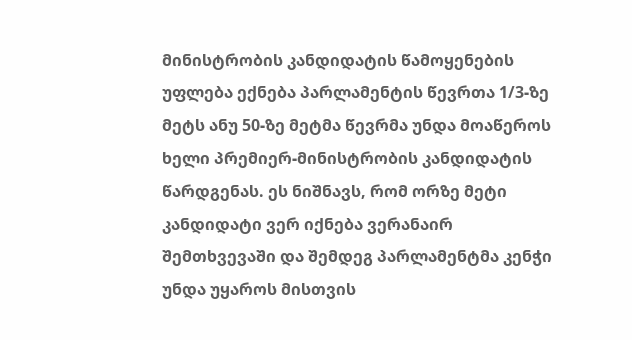მინისტრობის კანდიდატის წამოყენების უფლება ექნება პარლამენტის წევრთა 1/3-ზე მეტს ანუ 50-ზე მეტმა წევრმა უნდა მოაწეროს ხელი პრემიერ-მინისტრობის კანდიდატის წარდგენას. ეს ნიშნავს, რომ ორზე მეტი კანდიდატი ვერ იქნება ვერანაირ შემთხვევაში და შემდეგ პარლამენტმა კენჭი უნდა უყაროს მისთვის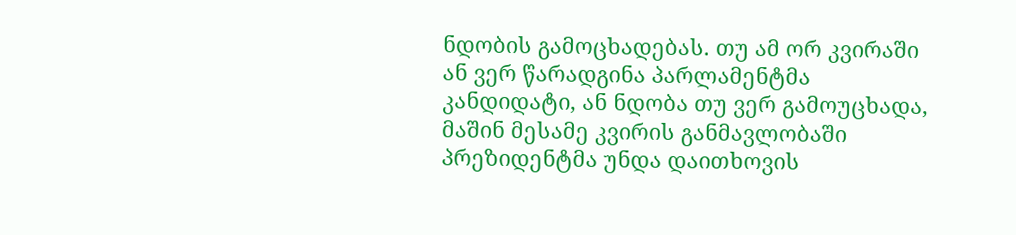ნდობის გამოცხადებას. თუ ამ ორ კვირაში ან ვერ წარადგინა პარლამენტმა კანდიდატი, ან ნდობა თუ ვერ გამოუცხადა, მაშინ მესამე კვირის განმავლობაში პრეზიდენტმა უნდა დაითხოვის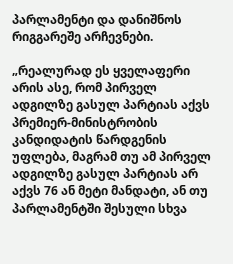პარლამენტი და დანიშნოს რიგგარეშე არჩევნები.

„რეალურად ეს ყველაფერი არის ასე, რომ პირველ ადგილზე გასულ პარტიას აქვს პრემიერ-მინისტრობის კანდიდატის წარდგენის უფლება, მაგრამ თუ ამ პირველ ადგილზე გასულ პარტიას არ აქვს 76 ან მეტი მანდატი, ან თუ პარლამენტში შესული სხვა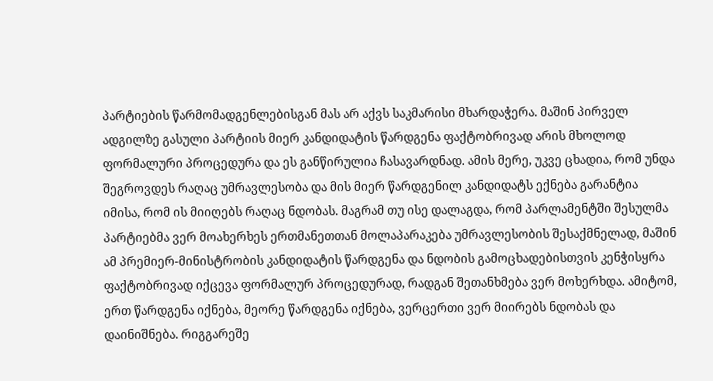პარტიების წარმომადგენლებისგან მას არ აქვს საკმარისი მხარდაჭერა. მაშინ პირველ ადგილზე გასული პარტიის მიერ კანდიდატის წარდგენა ფაქტობრივად არის მხოლოდ ფორმალური პროცედურა და ეს განწირულია ჩასავარდნად. ამის მერე, უკვე ცხადია, რომ უნდა შეგროვდეს რაღაც უმრავლესობა და მის მიერ წარდგენილ კანდიდატს ექნება გარანტია იმისა, რომ ის მიიღებს რაღაც ნდობას. მაგრამ თუ ისე დალაგდა, რომ პარლამენტში შესულმა პარტიებმა ვერ მოახერხეს ერთმანეთთან მოლაპარაკება უმრავლესობის შესაქმნელად, მაშინ ამ პრემიერ-მინისტრობის კანდიდატის წარდგენა და ნდობის გამოცხადებისთვის კენჭისყრა ფაქტობრივად იქცევა ფორმალურ პროცედურად, რადგან შეთანხმება ვერ მოხერხდა. ამიტომ, ერთ წარდგენა იქნება, მეორე წარდგენა იქნება, ვერცერთი ვერ მიირებს ნდობას და დაინიშნება. რიგგარეშე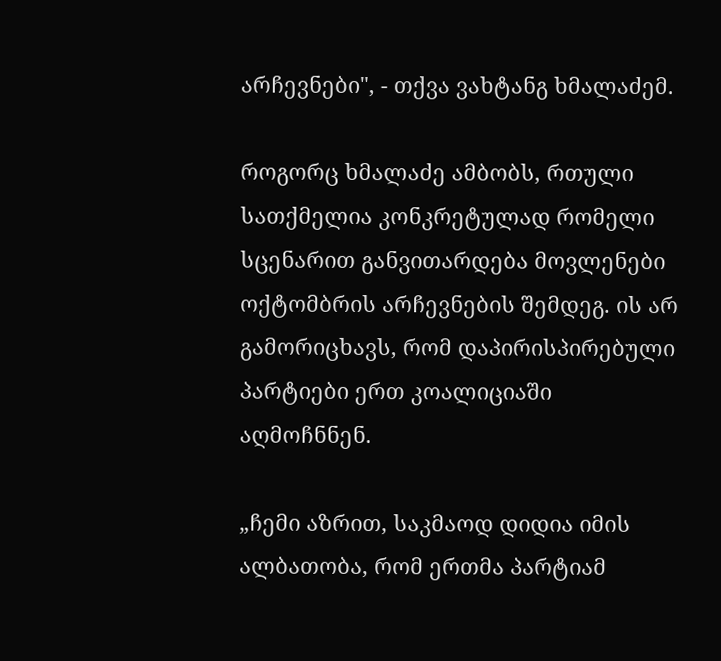არჩევნები", - თქვა ვახტანგ ხმალაძემ.

როგორც ხმალაძე ამბობს, რთული სათქმელია კონკრეტულად რომელი სცენარით განვითარდება მოვლენები ოქტომბრის არჩევნების შემდეგ. ის არ გამორიცხავს, რომ დაპირისპირებული პარტიები ერთ კოალიციაში აღმოჩნნენ.

„ჩემი აზრით, საკმაოდ დიდია იმის ალბათობა, რომ ერთმა პარტიამ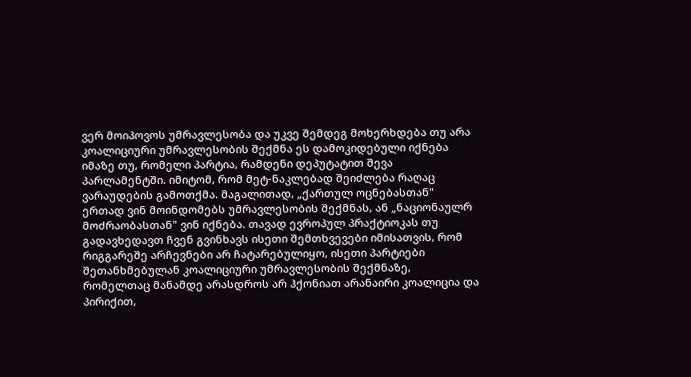ვერ მოიპოვოს უმრავლესობა და უკვე შემდეგ მოხერხდება თუ არა კოალიციური უმრავლესობის შექმნა ეს დამოკიდებული იქნება იმაზე თუ, რომელი პარტია, რამდენი დეპუტატით შევა პარლამენტში. იმიტომ, რომ მეტ-ნაკლებად შეიძლება რაღაც ვარაუდების გამოთქმა. მაგალითად, „ქართულ ოცნებასთან" ერთად ვინ მოინდომებს უმრავლესობის შექმნას, ან „ნაციონაულრ მოძრაობასთან" ვინ იქნება. თავად ევროპულ პრაქტიოკას თუ გადავხედავთ ჩვენ გვინხავს ისეთი შემთხვევები იმისათვის, რომ რიგგარეშე არჩევნები არ ჩატარებულიყო, ისეთი პარტიები შეთანხმებულან კოალიციური უმრავლესობის შექმნაზე, რომელთაც მანამდე არასდროს არ ჰქონიათ არანაირი კოალიცია და პირიქით,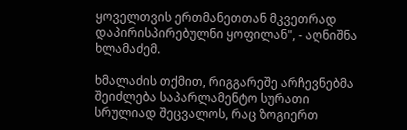ყოველთვის ერთმანეთთან მკვეთრად დაპირისპირებულნი ყოფილან", - აღნიშნა ხლამაძემ.

ხმალაძის თქმით, რიგგარეშე არჩევნებმა შეიძლება საპარლამენტო სურათი სრულიად შეცვალოს, რაც ზოგიერთ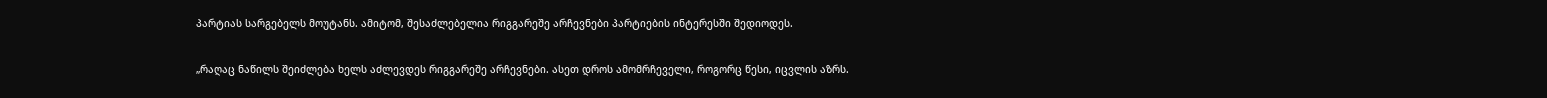პარტიას სარგებელს მოუტანს. ამიტომ, შესაძლებელია რიგგარეშე არჩევნები პარტიების ინტერესში შედიოდეს.

„რაღაც ნაწილს შეიძლება ხელს აძლევდეს რიგგარეშე არჩევნები. ასეთ დროს ამომრჩეველი, როგორც წესი, იცვლის აზრს.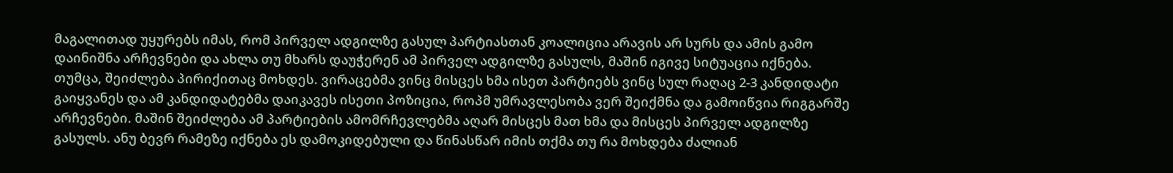მაგალითად უყურებს იმას, რომ პირველ ადგილზე გასულ პარტიასთან კოალიცია არავის არ სურს და ამის გამო დაინიშნა არჩევნები და ახლა თუ მხარს დაუჭერენ ამ პირველ ადგილზე გასულს, მაშინ იგივე სიტუაცია იქნება. თუმცა, შეიძლება პირიქითაც მოხდეს. ვირაცებმა ვინც მისცეს ხმა ისეთ პარტიებს ვინც სულ რაღაც 2-3 კანდიდატი გაიყვანეს და ამ კანდიდატებმა დაიკავეს ისეთი პოზიცია, როპმ უმრავლესობა ვერ შეიქმნა და გამოიწვია რიგგარშე არჩევნები. მაშინ შეიძლება ამ პარტიების ამომრჩევლებმა აღარ მისცეს მათ ხმა და მისცეს პირველ ადგილზე გასულს. ანუ ბევრ რამეზე იქნება ეს დამოკიდებული და წინასწარ იმის თქმა თუ რა მოხდება ძალიან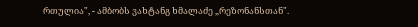რთულია", - ამბობს ვახტანგ ხმალაძე „რეზონანსთან".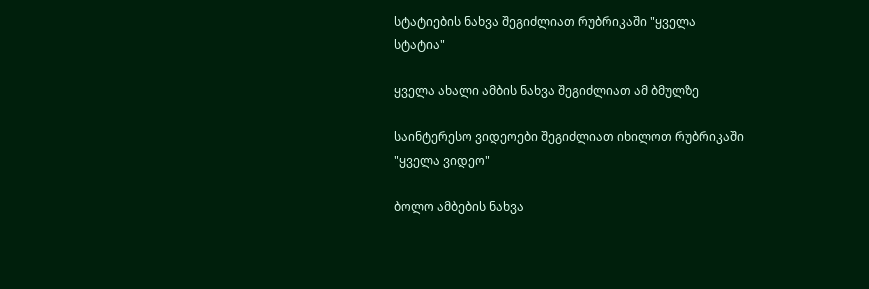სტატიების ნახვა შეგიძლიათ რუბრიკაში "ყველა სტატია"

ყველა ახალი ამბის ნახვა შეგიძლიათ ამ ბმულზე

საინტერესო ვიდეოები შეგიძლიათ იხილოთ რუბრიკაში "ყველა ვიდეო"

ბოლო ამბების ნახვა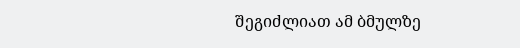შეგიძლიათ ამ ბმულზე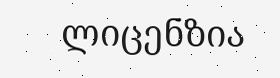ლიცენზია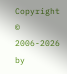Copyright © 2006-2026 by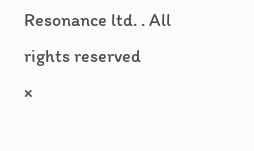Resonance ltd. . All rights reserved
×